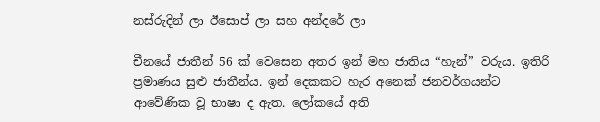නස්රුදින් ලා ඊසොප් ලා සහ අන්දරේ ලා

චීනයේ ජාතීන් 56 ක් වෙසෙන අතර ඉන් මහ ජාතිය “හැන්” වරුය. ඉතිරි ප්‍රමාණය සුළු ජාතීන්ය. ඉන් දෙකකට හැර අනෙක් ජනවර්ගයන්ට ආවේණික වූ භාෂා ද ඇත. ලෝකයේ අති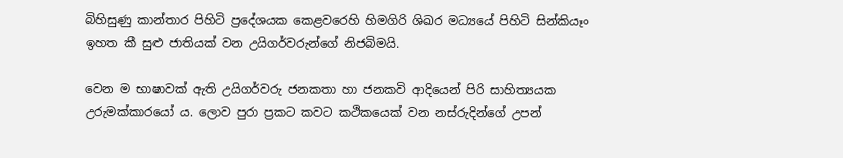බිහිසුණු කාන්තාර පිහිටි ප්‍රදේශයක කෙළවරෙහි හිමගිරි ශිඛර මධ්‍යයේ පිහිටි සින්කියෑං ඉහත කී සුළු ජාතියක් වන උයිගර්වරුන්ගේ නිජබිමයි.

වෙන ම භාෂාවක් ඇති උයිගර්වරු ජනකතා හා ජනකවි ආදියෙන් පිරි සාහිත්‍යයක උරුමක්කාරයෝ ය. ලොව පුරා ප්‍රකට කවට කථිකයෙක් වන නස්රුදින්ගේ උපන්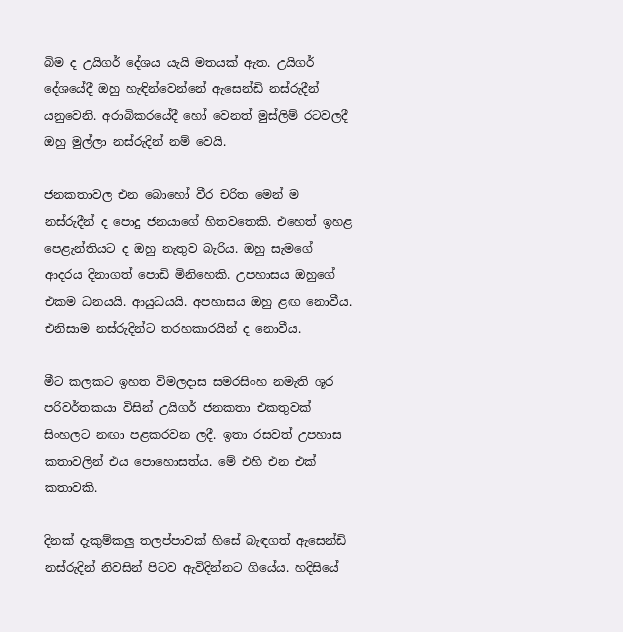බිම ද උයිගර් දේශය යැයි මතයක් ඇත. උයිගර් දේශයේදී ඔහු හැඳින්වෙන්නේ ඇසෙන්ඩි නස්රුදීන් යනුවෙනි. අරාබිකරයේදී හෝ වෙනත් මුස්ලිම් රටවලදී ඔහු මුල්ලා නස්රුදින් නම් වෙයි.

ජනකතාවල එන බොහෝ වීර චරිත මෙන් ම නස්රුදීන් ද පොදු ජනයාගේ හිතවතෙකි. එහෙත් ඉහළ පෙළැන්තියට ද ඔහු නැතුව බැරිය. ඔහු සැමගේ ආදරය දිනාගත් පොඩි මිනිහෙකි. උපහාසය ඔහුගේ එකම ධනයයි. ආයුධයයි. අපහාසය ඔහු ළඟ නොවීය. එනිසාම නස්රුදින්ට තරහකාරයින් ද නොවීය.

මීට කලකට ඉහත විමලදාස සමරසිංහ නමැති ශූර පරිවර්තකයා විසින් උයිගර් ජනකතා එකතුවක් සිංහලට නඟා පළකරවන ලදී. ඉතා රසවත් උපහාස කතාවලින් එය පොහොසත්ය. මේ එහි එන එක් කතාවකි.

දිනක් දැකුම්කලු තලප්පාවක් හිසේ බැඳගත් ඇසෙන්ඩි නස්රුදින් නිවසින් පිටව ඇවිදින්නට ගියේය. හදිසියේ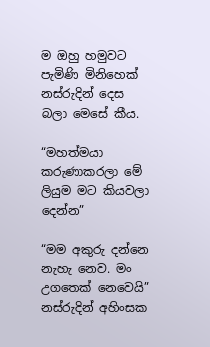ම ඔහු හමුවට පැමිණි මිනිහෙක් නස්රුදින් දෙස බලා මෙසේ කීය.

“මහත්මයා කරුණාකරලා මේ ලියුම මට කියවලා දෙන්න”

“මම අකුරු දන්නෙ නැහැ නෙව. මං උගතෙක් නෙවෙයි” නස්රුදින් අහිංසක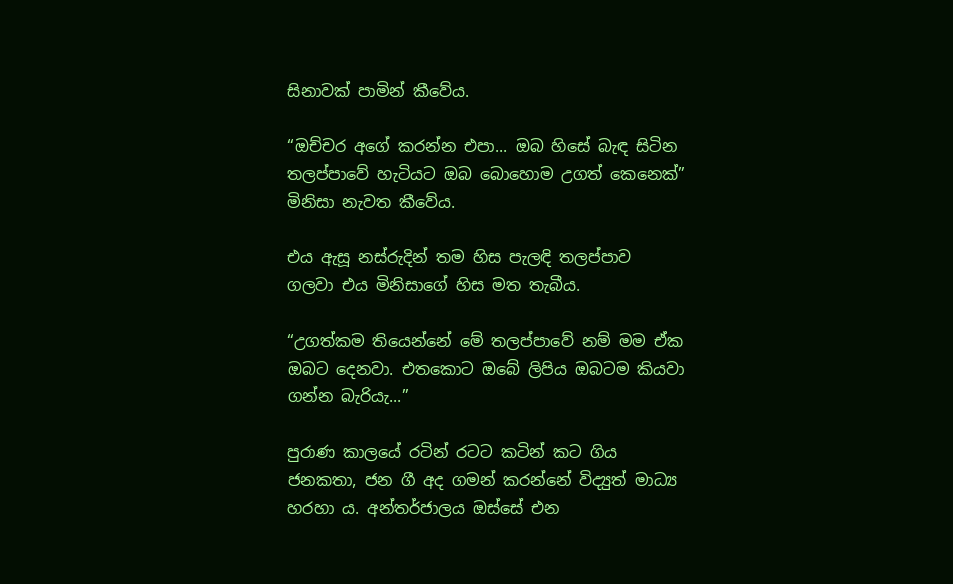සිනාවක් පාමින් කීවේය.

“ඔච්චර අගේ කරන්න එපා... ඔබ හිසේ බැඳ සිටින තලප්පාවේ හැටියට ඔබ බොහොම උගත් කෙනෙක්” මිනිසා නැවත කීවේය.

එය ඇසූ නස්රුදින් තම හිස පැලඳි තලප්පාව ගලවා එය මිනිසාගේ හිස මත තැබීය.

“උගත්කම තියෙන්නේ මේ තලප්පාවේ නම් මම ඒක ඔබට දෙනවා. එතකොට ඔබේ ලිපිය ඔබටම කියවා ගන්න බැරියැ...”

පුරාණ කාලයේ රටින් රටට කටින් කට ගිය ජනකතා, ජන ගී අද ගමන් කරන්නේ විද්‍යුත් මාධ්‍ය හරහා ය. අන්තර්ජාලය ඔස්සේ එන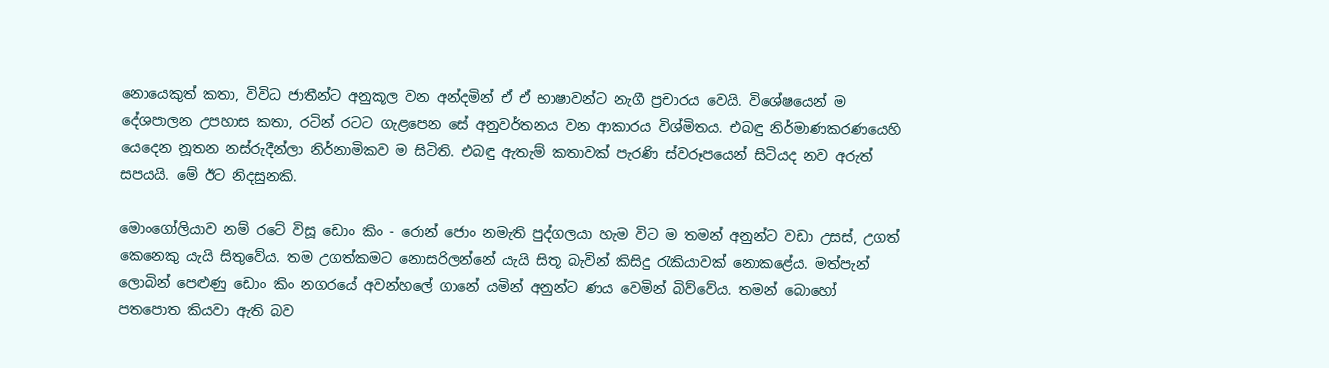නොයෙකුත් කතා, විවිධ ජාතීන්ට අනුකූල වන අන්දමින් ඒ ඒ භාෂාවන්ට නැගී ප්‍රචාරය වෙයි. විශේෂයෙන් ම දේශපාලන උපහාස කතා, රටින් රටට ගැළපෙන සේ අනුවර්තනය වන ආකාරය විශ්මිතය. එබඳු නිර්මාණකරණයෙහි යෙදෙන නූතන නස්රුදීන්ලා නිර්නාමිකව ම සිටිති. එබඳු ඇතැම් කතාවක් පැරණි ස්වරූපයෙන් සිටියද නව අරුත් සපයයි. මේ ඊට නිදසුනකි.

මොංගෝලියාව නම් රටේ විසූ ඩොං කිං - රොන් ජොං නමැති පුද්ගලයා හැම විට ම තමන් අනුන්ට වඩා උසස්, උගත් කෙනෙකු යැයි සිතුවේය. තම උගත්කමට නොසරිලන්නේ යැයි සිතූ බැවින් කිසිදු රැකියාවක් නොකළේය. මත්පැන් ලොබින් පෙළුණු ඩොං කිං නගරයේ අවන්හලේ ගානේ යමින් අනුන්ට ණය වෙමින් බිව්වේය. තමන් බොහෝ පතපොත කියවා ඇති බව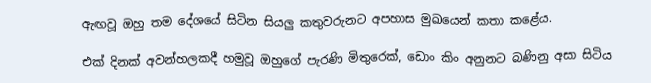ඇඟවූ ඔහු තම දේශයේ සිටින සියලු කතුවරුනට අපහාස මුඛයෙන් කතා කළේය.

එක් දිනක් අවන්හලකදී හමුවූ ඔහුගේ පැරණි මිතුරෙක්, ඩොං කිං අනුනට බණිනු අසා සිටිය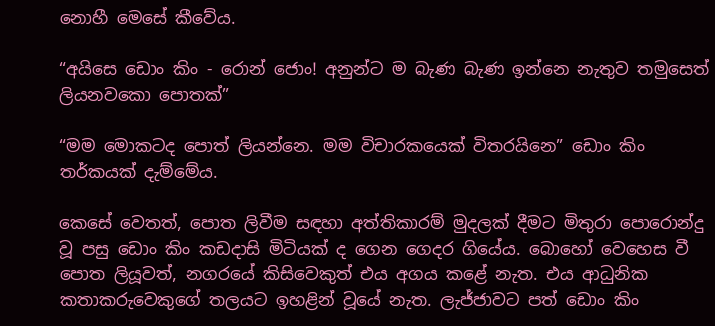නොහී මෙසේ කීවේය.

“අයිසෙ ඩොං කිං - රොන් ජොං! අනුන්ට ම බැණ බැණ ඉන්නෙ නැතුව තමුසෙත් ලියනවකො පොතක්”

“මම මොකටද පොත් ලියන්නෙ. මම විචාරකයෙක් විතරයිනෙ” ඩොං කිං තර්කයක් දැම්මේය.

කෙසේ වෙතත්, පොත ලිවීම සඳහා අත්තිකාරම් මුදලක් දීමට මිතුරා පොරොන්දු වූ පසු ඩොං කිං කඩදාසි මිටියක් ද ගෙන ගෙදර ගියේය. බොහෝ වෙහෙස වී පොත ලියූවත්, නගරයේ කිසිවෙකුත් එය අගය කළේ නැත. එය ආධුනික කතාකරුවෙකුගේ තලයට ඉහළින් වූයේ නැත. ලැජ්ජාවට පත් ඩොං කිං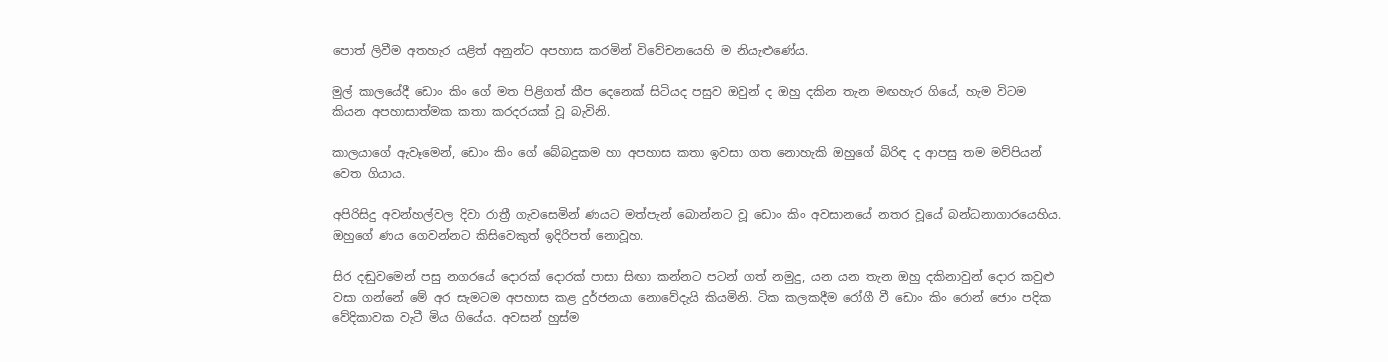පොත් ලිවීම අතහැර යළිත් අනුන්ට අපහාස කරමින් විවේචනයෙහි ම නියැළුණේය.

මුල් කාලයේදී ඩොං කිං ගේ මත පිළිගත් කීප දෙනෙක් සිටියද පසුව ඔවුන් ද ඔහු දකින තැන මඟහැර ගියේ, හැම විටම කියන අපහාසාත්මක කතා කරදරයක් වූ බැවිනි.

කාලයාගේ ඇවෑමෙන්, ඩොං කිං ගේ බේබදුකම හා අපහාස කතා ඉවසා ගත නොහැකි ඔහුගේ බිරිඳ ද ආපසු තම මව්පියන් වෙත ගියාය.

අපිරිසිදු අවන්හල්වල දිවා රාත්‍රී ගැවසෙමින් ණයට මත්පැන් බොන්නට වූ ඩොං කිං අවසානයේ නතර වූයේ බන්ධනාගාරයෙහිය. ඔහුගේ ණය ගෙවන්නට කිසිවෙකුත් ඉදිරිපත් නොවූහ.

සිර දඬුවමෙන් පසු නගරයේ දොරක් දොරක් පාසා සිඟා කන්නට පටන් ගත් නමුදු, යන යන තැන ඔහු දකිනාවුන් දොර කවුළු වසා ගන්නේ මේ අර සැමටම අපහාස කළ දුර්ජනයා නොවේදැයි කියමිනි. ටික කලකදීම රෝගී වී ඩොං කිං රොන් ජොං පදික වේදිකාවක වැටී මිය ගියේය. අවසන් හුස්ම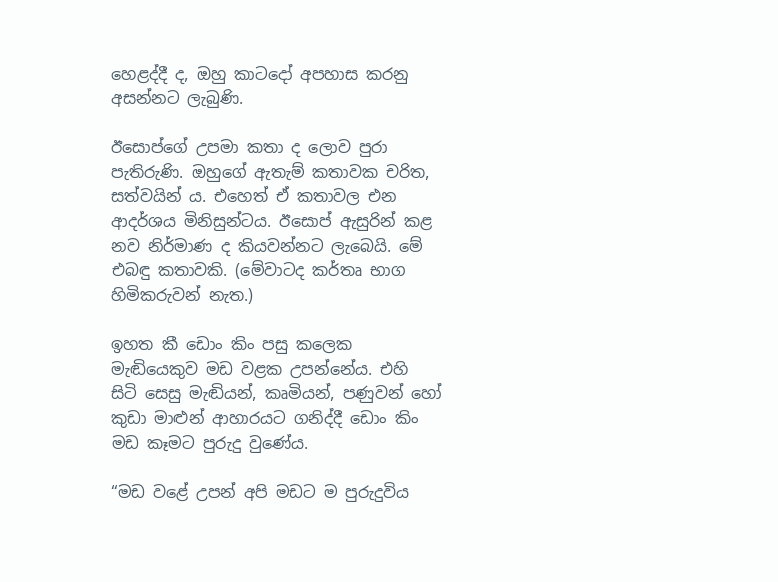හෙළද්දී ද, ඔහු කාටදෝ අපහාස කරනු අසන්නට ලැබුණි.

ඊසොප්ගේ උපමා කතා ද ලොව පුරා පැතිරුණි. ඔහුගේ ඇතැම් කතාවක චරිත, සත්වයින් ය. එහෙත් ඒ කතාවල එන ආදර්ශය මිනිසුන්ටය. ඊසොප් ඇසුරින් කළ නව නිර්මාණ ද කියවන්නට ලැබෙයි. මේ එබඳු කතාවකි. (මේවාටද කර්තෘ භාග හිමිකරුවන් නැත.)

ඉහත කී ඩොං කිං පසු කලෙක මැඬියෙකුව මඩ වළක උපන්නේය. එහි සිටි සෙසු මැඬියන්, කෘමියන්, පණුවන් හෝ කුඩා මාළුන් ආහාරයට ගනිද්දී ඩොං කිං මඩ කෑමට පුරුදු වුණේය.

“මඩ වළේ උපන් අපි මඩට ම පුරුදුවිය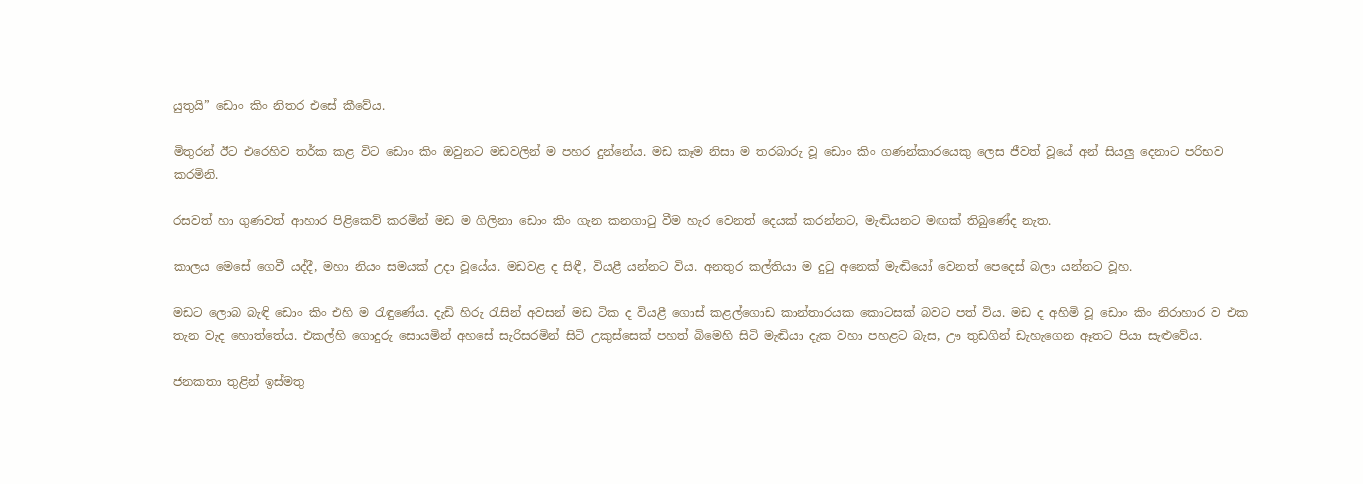යුතුයි” ඩොං කිං නිතර එසේ කීවේය.

මිතුරන් ඊට එරෙහිව තර්ක කළ විට ඩොං කිං ඔවුනට මඩවලින් ම පහර දුන්නේය. මඩ කෑම නිසා ම තරබාරු වූ ඩොං කිං ගණන්කාරයෙකු ලෙස ජීවත් වූයේ අන් සියලු දෙනාට පරිභව කරමිනි.

රසවත් හා ගුණවත් ආහාර පිළිකෙව් කරමින් මඩ ම ගිලිනා ඩොං කිං ගැන කනගාටු වීම හැර වෙනත් දෙයක් කරන්නට, මැඬියනට මඟක් තිබුණේද නැත.

කාලය මෙසේ ගෙවී යද්දී, මහා නියං සමයක් උදා වූයේය. මඩවළ ද සිඳී, වියළී යන්නට විය. අනතුර කල්තියා ම දුටු අනෙක් මැඬියෝ වෙනත් පෙදෙස් බලා යන්නට වූහ.

මඩට ලොබ බැඳි ඩොං කිං එහි ම රැඳුණේය. දැඩි හිරු රැසින් අවසන් මඩ ටික ද වියළී ගොස් කළල්ගොඩ කාන්තාරයක කොටසක් බවට පත් විය. මඩ ද අහිමි වූ ඩොං කිං නිරාහාර ව එක තැන වැද හොත්තේය. එකල්හි ගොදුරු සොයමින් අහසේ සැරිසරමින් සිටි උකුස්සෙක් පහත් බිමෙහි සිටි මැඬියා දැක වහා පහළට බැස, ඌ තුඩගින් ඩැහැගෙන ඈතට පියා සැළුවේය.

ජනකතා තුළින් ඉස්මතු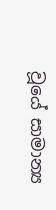වූයේ සාමාන්‍ය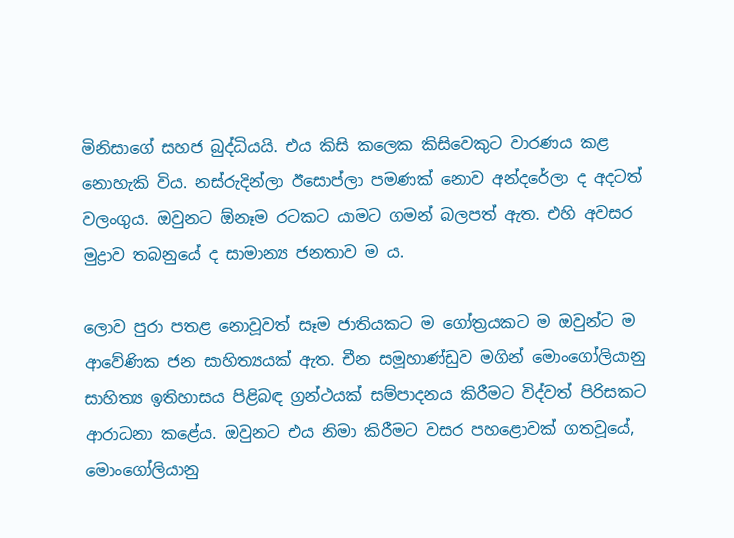මිනිසාගේ සහජ බුද්ධියයි. එය කිසි කලෙක කිසිවෙකුට වාරණය කළ නොහැකි විය. නස්රුදින්ලා ඊසොප්ලා පමණක් නොව අන්දරේලා ද අදටත් වලංගුය. ඔවුනට ඕනෑම රටකට යාමට ගමන් බලපත් ඇත. එහි අවසර මුද්‍රාව තබනුයේ ද සාමාන්‍ය ජනතාව ම ය.

ලොව පුරා පතළ නොවූවත් සෑම ජාතියකට ම ගෝත්‍රයකට ම ඔවුන්ට ම ආවේණික ජන සාහිත්‍යයක් ඇත. චීන සමූහාණ්ඩුව මගින් මොංගෝලියානු සාහිත්‍ය ඉතිහාසය පිළිබඳ ග්‍රන්ථයක් සම්පාදනය කිරීමට විද්වත් පිරිසකට ආරාධනා කළේය. ඔවුනට එය නිමා කිරීමට වසර පහළොවක් ගතවූයේ, මොංගෝලියානු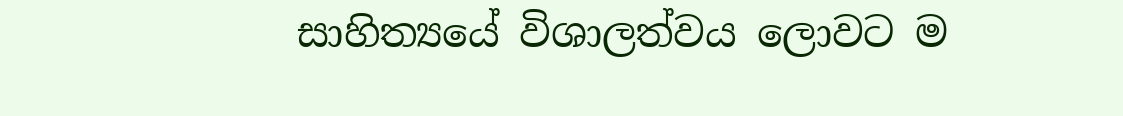සාහිත්‍යයේ විශාලත්වය ලොවට ම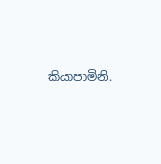කියාපාමිනි.